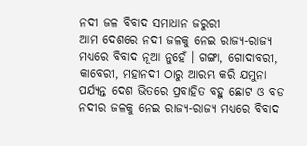ନଦୀ ଜଳ ବିବାଦ ସମାଧାନ ଜରୁରୀ
ଆମ ଦେଶରେ ନଦୀ ଜଳକୁ ନେଇ ରାଜ୍ୟ-ରାଜ୍ୟ ମଧ୍ୟରେ ବିବାଦ ନୂଆ ନୁହେଁ । ଗଙ୍ଗା, ଗୋଦାବରୀ, କାବେରୀ, ମହାନଦୀ ଠାରୁ ଆରମ୍ଭ କରି ଯମୁନା
ପର୍ଯ୍ୟନ୍ତ ଦେଶ ଭିତରେ ପ୍ରବାହିତ ବହୁ ଛୋଟ ଓ ବଡ ନଦୀର ଜଳକୁ ନେଇ ରାଜ୍ୟ-ରାଜ୍ୟ ମଧ୍ୟରେ ବିବାଦ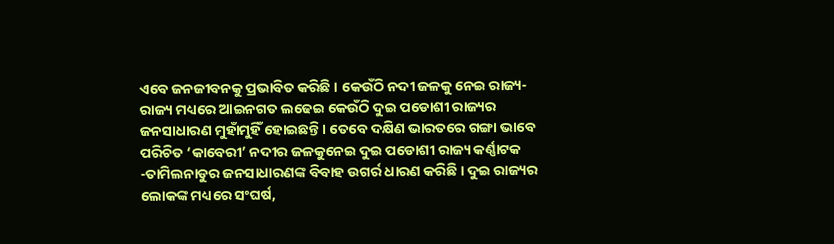ଏବେ ଜନଜୀବନକୁ ପ୍ରଭାବିତ କରିଛି । କେଉଁଠି ନଦୀ ଜଳକୁ ନେଇ ରାଜ୍ୟ-ରାଜ୍ୟ ମଧ୍ୟରେ ଆଇନଗତ ଲଢେଇ କେଉଁଠି ଦୁଇ ପଡୋଶୀ ରାଜ୍ୟର ଜନସାଧାରଣ ମୁହାଁମୁହିଁ ହୋଇଛନ୍ତି । ତେବେ ଦକ୍ଷିଣ ଭାରତରେ ଗଙ୍ଗା ଭାବେ ପରିଚିତ ‘କାବେରୀ’ ନଦୀର ଜଳକୁନେଇ ଦୁଇ ପଡୋଶୀ ରାଜ୍ୟ କର୍ଣ୍ଣାଟକ -ତାମିଲନାଡୁର ଜନସାଧାରଣଙ୍କ ବିବାହ ଉଗର୍ର ଧାରଣ କରିଛି । ଦୁଇ ରାଜ୍ୟର ଲୋକଙ୍କ ମଧ୍ୟରେ ସଂଘର୍ଷ,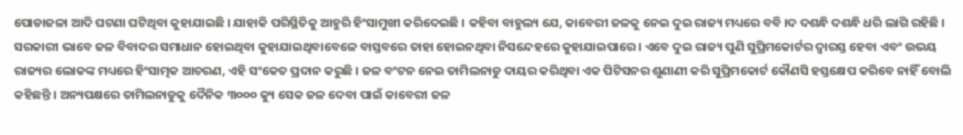ପୋଡାଜଳା ଆଦି ଘଟଣା ଘଟିଥିବା କୁହାଯାଇଛି । ଯାହାକି ପରିସ୍ଥିତିକୁ ଆହୁରି ହିଂସାମୁଖୀ କରିଦେଇଛି । କହିବା ବାହୁଲ୍ୟ ଯେ, କାବେରୀ ଜଳକୁ ନେଇ ଦୁଇ ରାଜ୍ୟ ମଧ୍ୟରେ ବବି ।ଦ ଦଶନ୍ଧି ଦଶନ୍ଧି ଧରି ଲାଗି ରହିଛି । ସରକାରୀ ଭାବେ ଜଳ ବିବାଦର ସମାଧାନ ହୋଇଥିବା କୁହାଯାଇଥିବାବେଳେ ବାସ୍ତବରେ ତାହା ହୋଇନଥିବା ନିସନ୍ଦେହରେ କୁହାଯାଇପାରେ । ଏବେ ଦୁଇ ରାଜ୍ୟ ପୁଣି ସୁପ୍ରିମକୋର୍ଟର ଦ୍ୱାରସ୍ତ ହେବା ଏବଂ ଉଭୟ ରାଜ୍ୟର ଲୋକଙ୍କ ମଧ୍ୟରେ ହିଂସାତ୍ମକ ଆଚରଣ, ଏହି ସଂକେତ ପ୍ରଦାନ କରୁଛି । ଜଳ ବଂଟନ ନେଇ ତାମିଲନାଡୁ ଦାୟର କରିଥିବା ଏକ ପିଟିସନର ଶୁଣାଣୀ କରି ସୁପ୍ରିମକୋର୍ଟ କୌଣସି ହସ୍ତକ୍ଷେପ କରିବେ ନାହିଁ ବୋଲି କହିଛନ୍ତି । ଅନ୍ୟପକ୍ଷରେ ତାମିଲନାଡୁକୁ ଦୈନିକ ୩୦୦୦ କ୍ୟୁ ସେକ ଜଳ ଦେବା ପାଇଁ କାବେରୀ ଜଳ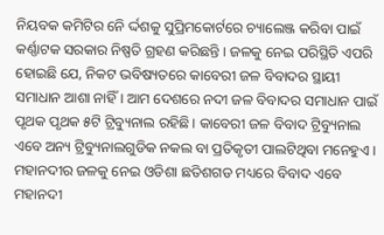ନିୟବକ କମିଟିର ନେି ର୍ଦ୍ଦଶକୁ ସୁପ୍ରିମକୋର୍ଟରେ ଚ୍ୟାଲେଞ୍ଜ କରିବା ପାଇଁ କର୍ଣ୍ଣାଟକ ସରକାର ନିଷ୍ପତି ଗ୍ରହଣ କରିଛନ୍ତି । ଜଳକୁ ନେଇ ପରିସ୍ଥିତି ଏପରି ହୋଇଛି ଯେ, ନିକଟ ଭବିଷ୍ୟତରେ କାବେରୀ ଜଳ ବିବାଦର ସ୍ଥାୟୀ ସମାଧାନ ଆଶା ନାହିଁ । ଆମ ଦେଶରେ ନଦୀ ଜଳ ବିବାଦର ସମାଧାନ ପାଇଁ ପୃଥକ ପୃଥକ ୫ଟି ଟ୍ରିବ୍ୟୁନାଲ ରହିଛି । କାବେରୀ ଜଳ ବିବାଦ ଟ୍ରିବ୍ୟୁନାଲ ଏବେ ଅନ୍ୟ ଟ୍ରିବ୍ୟୁନାଲଗୁଡିକ ନକଲ ବା ପ୍ରତିକୃତୀ ପାଲଟିଥିବା ମନେହୁଏ । ମହାନଦୀର ଜଳକୁ ନେଇ ଓଡିଶା ଛତିଶଗଡ ମଧ୍ୟରେ ବିବାଦ ଏବେ ମହାନଦୀ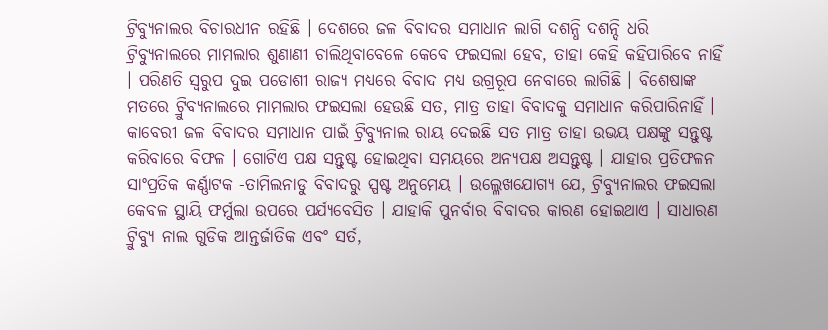ଟ୍ରିବ୍ୟୁନାଲର ବିଚାରଧୀନ ରହିଛି । ଦେଶରେ ଜଳ ବିବାଦର ସମାଧାନ ଲାଗି ଦଶନ୍ଧି ଦଶନ୍ଦି ଧରି ଟ୍ରିବ୍ୟୁନାଲରେ ମାମଲାର ଶୁଣାଣୀ ଚାଲିଥିବାବେଳେ କେବେ ଫଇସଲା ହେବ, ତାହା କେହି କହିପାରିବେ ନାହିଁ । ପରିଣତି ସ୍ୱରୁପ ଦୁଇ ପଡୋଶୀ ରାଜ୍ୟ ମଧ୍ୟରେ ବିବାଦ ମଧ୍ୟ ଉଗ୍ରରୂପ ନେବାରେ ଲାଗିଛି । ବିଶେଷାଙ୍କ ମତରେ ଟ୍ରିୁବ୍ୟନାଲରେ ମାମଲାର ଫଇସଲା ହେଉଛି ସତ, ମାତ୍ର ତାହା ବିବାଦକୁ ସମାଧାନ କରିପାରିନାହିଁ । କାବେରୀ ଜଳ ବିବାଦର ସମାଧାନ ପାଇଁ ଟ୍ରିବ୍ୟୁନାଲ ରାୟ ଦେଇଛି ସତ ମାତ୍ର ତାହା ଉଭୟ ପକ୍ଷଙ୍କୁ ସନ୍ତୁଷ୍ଟ କରିବାରେ ବିଫଳ । ଗୋଟିଏ ପକ୍ଷ ସନ୍ତୁଷ୍ଟ ହୋଇଥିବା ସମୟରେ ଅନ୍ୟପକ୍ଷ ଅସନ୍ତୁଷ୍ଟ । ଯାହାର ପ୍ରତିଫଳନ ସାଂପ୍ରତିକ କର୍ଣ୍ଣାଟକ -ତାମିଲନାଡୁ ବିବାଦରୁ ସ୍ପଷ୍ଟ ଅନୁମେୟ । ଉଲ୍ଳେଖଯୋଗ୍ୟ ଯେ, ଟ୍ରିବ୍ୟୁନାଲର ଫଇସଲା କେବଳ ସ୍ଥାୟି ଫର୍ମୁଲା ଉପରେ ପର୍ଯ୍ୟବେସିତ । ଯାହାକି ପୁନର୍ବାର ବିବାଦର କାରଣ ହୋଇଥାଏ । ସାଧାରଣ ଟ୍ରୁିବ୍ୟୁ ନାଲ ଗୁଡିକ ଆନ୍ତର୍ଜାତିକ ଏବଂ ସର୍ତ,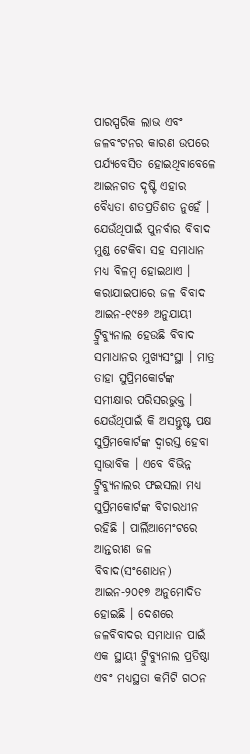ପାରସ୍ପରିକ ଲାଭ ଏବଂ ଜଳବଂଟନର କାରଣ ଉପରେ ପର୍ଯ୍ୟବେସିତ ହୋଇଥିବାବେଳେ ଆଇନଗତ ଦୃଷ୍ଟି ଏହାର ବୈଧ୍ୟତା ଶତପ୍ରତିଶତ ନୁହେଁ । ଯେଉଁଥିପାଇଁ ପୁନର୍ବାର ବିବାଦ ମୁଣ୍ଡ ଟେକିବା ସହ ସମାଧାନ ମଧ୍ୟ ବିଳମ୍ବ ହୋଇଥାଏ ।
କରାଯାଇପାରେ ଜଳ ବିବାଦ ଆଇନ-୧୯୫୬ ଅନୁଯାୟୀ ଟ୍ରୁିବ୍ୟୁନାଲ ହେଉଛି ବିବାଦ ସମାଧାନର ମୁଖ୍ୟସଂସ୍ଥା । ମାତ୍ର ତାହା ସୁପ୍ରିମକୋର୍ଟଙ୍କ ସମୀକ୍ଷାର ପରିସରଭୁକ୍ତ । ଯେଉଁଥିପାଇଁ କି ଅସନ୍ତୁଷ୍ଟ ପକ୍ଷ ସୁପ୍ରିମକୋର୍ଟଙ୍କ ଦ୍ୱାରସ୍ତ ହେବା ସ୍ୱାଭାବିକ । ଏବେ ବିଭିନ୍ନ ଟ୍ରୁିବ୍ୟୁନାଲର ଫଇସଲା ମଧ୍ୟ ସୁପ୍ରିମକୋର୍ଟଙ୍କ ବିଚାରଧୀନ ରହିଛି । ପାର୍ଲିଆମେଂଟରେ ଆନ୍ତରୀଣ ଜଳ ବିବାଦ(ସଂଶୋଧନ) ଆଇନ-୨୦୧୭ ଅନୁମୋଦିତ ହୋଇଛି । ଦେଶରେ ଜଳବିବାଦର ସମାଧାନ ପାଇଁ ଏକ ସ୍ଥାୟୀ ଟ୍ରୁିବ୍ୟୁନାଲ ପ୍ରତିଷ୍ଠା ଏବଂ ମଧ୍ୟସ୍ଥତା କମିଟି ଗଠନ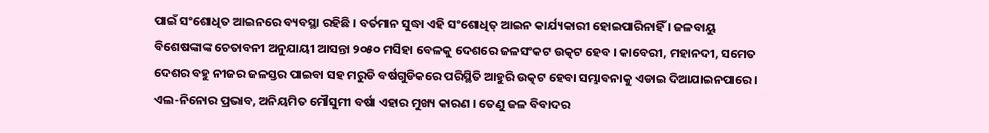ପାଇଁ ସଂଶୋଧିତ ଆଇନରେ ବ୍ୟବସ୍ଥା ରହିଛି । ବର୍ତମାନ ସୁଦ୍ଧା ଏହି ସଂଶୋଧିତ୍ ଆଇନ କାର୍ଯ୍ୟକାରୀ ହୋଇପାରିନାହିଁ । ଜଳବାୟୁ ବିଶେଷଙ୍କାଙ୍କ ଚେତାବନୀ ଅନୁଯାୟୀ ଆସନ୍ତା ୨୦୫୦ ମସିହା ବେଳକୁ ଦେଶରେ ଜଳସଂକଟ ଉତ୍କଟ ହେବ । କାବେରୀ, ମହାନଦୀ, ସମେତ ଦେଶର ବହୁ ନୀଜର ଜଳସ୍ତର ପାଇବା ସହ ମରୁଡି ବର୍ଷଗୁଡିକରେ ପରିସ୍ଥିତି ଆହୁରି ଉତ୍କଟ ହେବା ସମ୍ଭାବନାକୁ ଏଡାଇ ଦିଆଯାଇନପାରେ । ଏଲ-ନିନୋର ପ୍ରଭାବ, ଅନିୟମିତ ମୌସୁମୀ ବର୍ଷା ଏହାର ମୁଖ୍ୟ କାରଣ । ତେଣୁ ଜଳ ବିବାଦର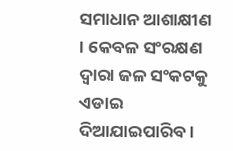ସମାଧାନ ଆଶାକ୍ଷୀଣ । କେବଳ ସଂରକ୍ଷଣ ଦ୍ୱାରା ଜଳ ସଂକଟକୁ ଏଡାଇ ଦିଆଯାଇପାରିବ ।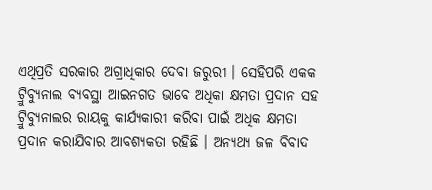ଏଥିପ୍ରତି ସରକାର ଅଗ୍ରାଧିକାର ଦେବା ଜରୁରୀ । ସେହିପରି ଏକକ ଟ୍ରୁିବ୍ୟୁନାଲ ବ୍ୟବସ୍ଥା ଆଇନଗତ ଭାବେ ଅଧିକା କ୍ଷମତା ପ୍ରଦାନ ସହ ଟ୍ରୁିବ୍ୟୁନାଲର ରାୟକୁ କାର୍ଯ୍ୟକାରୀ କରିବା ପାଇଁ ଅଧିକ କ୍ଷମତା ପ୍ରଦାନ କରାଯିବାର ଆବଶ୍ୟକତା ରହିଛି । ଅନ୍ୟଥ୍ୟ ଜଳ ବିବାଦ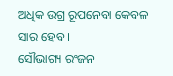ଅଧିକ ଉଗ୍ର ରୂପନେବା କେବଳ ସାର ହେବ ।
ସୌଭାଗ୍ୟ ରଂଜନ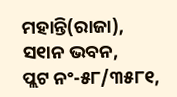ମହାନ୍ତି(ରାଜା),
ସ୧ାନ ଭବନ,
ପ୍ଲଟ ନଂ-୫୮/୩୫୮୧,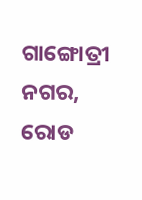ଗାଙ୍ଗୋତ୍ରୀ ନଗର,
ରୋଡ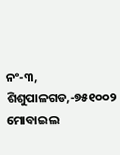ନଂ-୩, ଶିଶୁପାଳଗଡ,-୭୫୧୦୦୨
ମୋବାଇଲ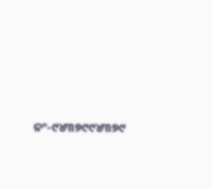ନଂ-୯୪୩୭୯୯୪୩୭୯